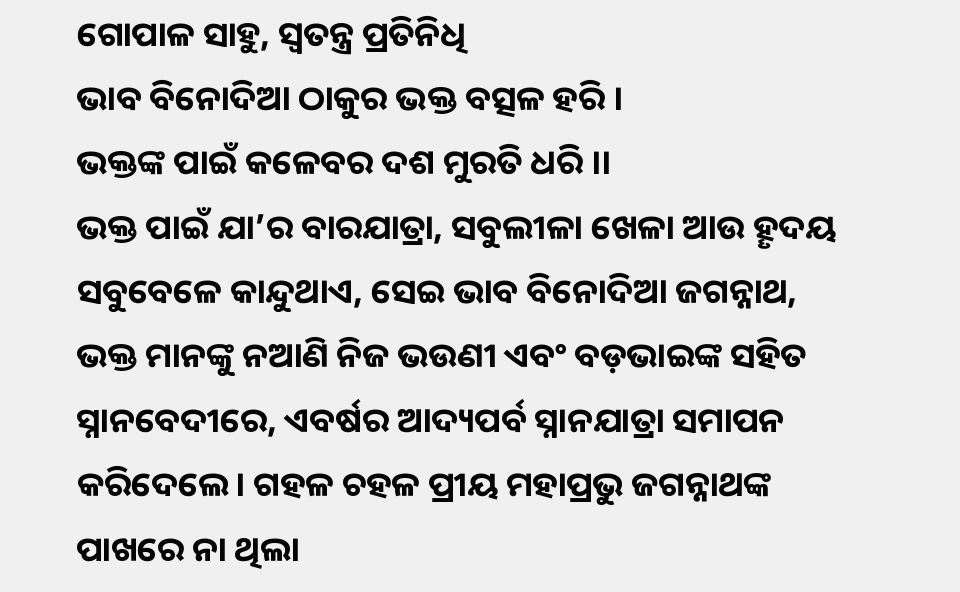ଗୋପାଳ ସାହୁ, ସ୍ୱତନ୍ତ୍ର ପ୍ରତିନିଧି
ଭାବ ବିନୋଦିଆ ଠାକୁର ଭକ୍ତ ବତ୍ସଳ ହରି ।
ଭକ୍ତଙ୍କ ପାଇଁ କଳେବର ଦଶ ମୁରତି ଧରି ।।
ଭକ୍ତ ପାଇଁ ଯା’ର ବାରଯାତ୍ରା, ସବୁଲୀଳା ଖେଳା ଆଉ ହୄଦୟ ସବୁବେଳେ କାନ୍ଦୁଥାଏ, ସେଇ ଭାବ ବିନୋଦିଆ ଜଗନ୍ନାଥ, ଭକ୍ତ ମାନଙ୍କୁ ନଆଣି ନିଜ ଭଉଣୀ ଏବଂ ବଡ଼ଭାଇଙ୍କ ସହିତ ସ୍ନାନବେଦୀରେ, ଏବର୍ଷର ଆଦ୍ୟପର୍ବ ସ୍ନାନଯାତ୍ରା ସମାପନ କରିଦେଲେ। ଗହଳ ଚହଳ ପ୍ରୀୟ ମହାପ୍ରଭୁ ଜଗନ୍ନାଥଙ୍କ ପାଖରେ ନା ଥିଲା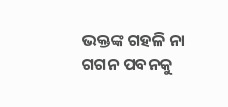ଭକ୍ତଙ୍କ ଗହଳି ନା ଗଗନ ପବନକୁ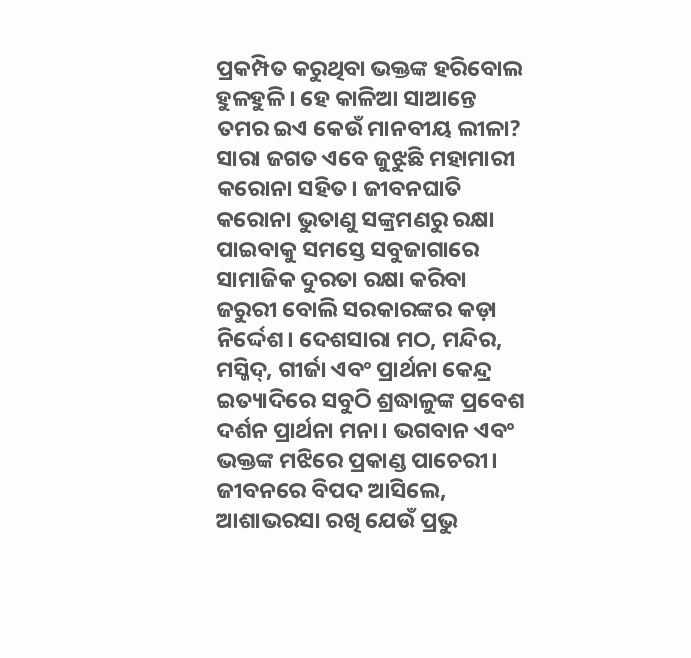ପ୍ରକମ୍ପିତ କରୁଥିବା ଭକ୍ତଙ୍କ ହରିବୋଲ ହୁଳହୁଳି। ହେ କାଳିଆ ସାଆନ୍ତେ ତମର ଇଏ କେଉଁ ମାନବୀୟ ଲୀଳା?
ସାରା ଜଗତ ଏବେ ଜୁଝୁଛି ମହାମାରୀ କରୋନା ସହିତ। ଜୀବନଘାତି କରୋନା ଭୁତାଣୁ ସଙ୍କ୍ରମଣରୁ ରକ୍ଷା ପାଇବାକୁ ସମସ୍ତେ ସବୁଜାଗାରେ ସାମାଜିକ ଦୁରତା ରକ୍ଷା କରିବା ଜରୁରୀ ବୋଲି ସରକାରଙ୍କର କଡ଼ା ନିର୍ଦ୍ଦେଶ। ଦେଶସାରା ମଠ, ମନ୍ଦିର, ମସ୍ଜିଦ୍, ଗୀର୍ଜା ଏବଂ ପ୍ରାର୍ଥନା କେନ୍ଦ୍ର ଇତ୍ୟାଦିରେ ସବୁଠି ଶ୍ରଦ୍ଧାଳୁଙ୍କ ପ୍ରବେଶ ଦର୍ଶନ ପ୍ରାର୍ଥନା ମନା। ଭଗବାନ ଏବଂ ଭକ୍ତଙ୍କ ମଝିରେ ପ୍ରକାଣ୍ଡ ପାଚେରୀ। ଜୀବନରେ ବିପଦ ଆସିଲେ, ଆଶାଭରସା ରଖି ଯେଉଁ ପ୍ରଭୁ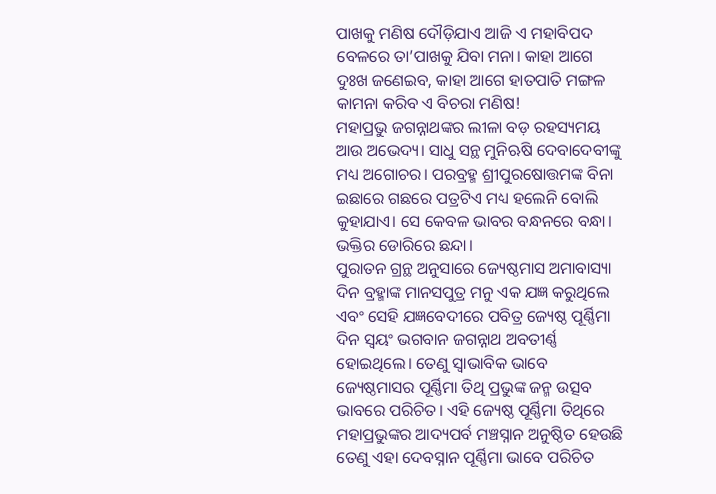ପାଖକୁ ମଣିଷ ଦୌଡ଼ିଯାଏ ଆଜି ଏ ମହାବିପଦ ବେଳରେ ତା’ପାଖକୁ ଯିବା ମନା। କାହା ଆଗେ ଦୁଃଖ ଜଣେଇବ, କାହା ଆଗେ ହାତପାତି ମଙ୍ଗଳ କାମନା କରିବ ଏ ବିଚରା ମଣିଷ!
ମହାପ୍ରଭୁ ଜଗନ୍ନାଥଙ୍କର ଲୀଳା ବଡ଼ ରହସ୍ୟମୟ ଆଉ ଅଭେଦ୍ୟ। ସାଧୁ ସନ୍ଥ ମୁନିଋଷି ଦେବାଦେବୀଙ୍କୁ ମଧ୍ୟ ଅଗୋଚର। ପରବ୍ରହ୍ମ ଶ୍ରୀପୁରଷୋତ୍ତମଙ୍କ ବିନା ଇଛାରେ ଗଛରେ ପତ୍ରଟିଏ ମଧ୍ୟ ହଲେନି ବୋଲି କୁହାଯାଏ। ସେ କେବଳ ଭାବର ବନ୍ଧନରେ ବନ୍ଧା। ଭକ୍ତିର ଡୋରିରେ ଛନ୍ଦା।
ପୁରାତନ ଗ୍ରନ୍ଥ ଅନୁସାରେ ଜ୍ୟେଷ୍ଠମାସ ଅମାବାସ୍ୟା ଦିନ ବ୍ରହ୍ମାଙ୍କ ମାନସପୁତ୍ର ମନୁ ଏକ ଯଜ୍ଞ କରୁଥିଲେ ଏବଂ ସେହି ଯଜ୍ଞବେଦୀରେ ପବିତ୍ର ଜ୍ୟେଷ୍ଠ ପୂର୍ଣ୍ଣିମା ଦିନ ସ୍ୱୟଂ ଭଗବାନ ଜଗନ୍ନାଥ ଅବତୀର୍ଣ୍ଣ ହୋଇଥିଲେ। ତେଣୁ ସ୍ଵାଭାବିକ ଭାବେ ଜ୍ୟେଷ୍ଠମାସର ପୂର୍ଣ୍ଣିମା ତିଥି ପ୍ରଭୁଙ୍କ ଜନ୍ମ ଉତ୍ସବ ଭାବରେ ପରିଚିତ। ଏହି ଜ୍ୟେଷ୍ଠ ପୂର୍ଣ୍ଣିମା ତିଥିରେ ମହାପ୍ରଭୁଙ୍କର ଆଦ୍ୟପର୍ବ ମଞ୍ଚସ୍ନାନ ଅନୁଷ୍ଠିତ ହେଉଛି ତେଣୁ ଏହା ଦେବସ୍ନାନ ପୂର୍ଣ୍ଣିମା ଭାବେ ପରିଚିତ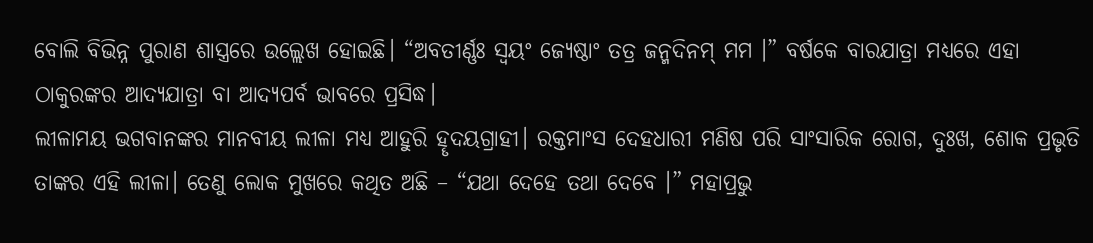ବୋଲି ବିଭିନ୍ନ ପୁରାଣ ଶାସ୍ତ୍ରରେ ଉଲ୍ଲେଖ ହୋଇଛି। “ଅବତୀର୍ଣ୍ଣଃ ସ୍ୱୟଂ ଜ୍ୟେଷ୍ଠାଂ ତତ୍ର ଜନ୍ମଦିନମ୍ ମମ ।” ବର୍ଷକେ ବାରଯାତ୍ରା ମଧ୍ୟରେ ଏହା ଠାକୁରଙ୍କର ଆଦ୍ୟଯାତ୍ରା ବା ଆଦ୍ୟପର୍ବ ଭାବରେ ପ୍ରସିଦ୍ଧ।
ଲୀଳାମୟ ଭଗବାନଙ୍କର ମାନବୀୟ ଲୀଳା ମଧ୍ୟ ଆହୁରି ହୄଦୟଗ୍ରାହୀ। ରକ୍ତମାଂସ ଦେହଧାରୀ ମଣିଷ ପରି ସାଂସାରିକ ରୋଗ, ଦୁଃଖ, ଶୋକ ପ୍ରଭୃତି ତାଙ୍କର ଏହି ଲୀଳା। ତେଣୁ ଲୋକ ମୁଖରେ କଥିତ ଅଛି – “ଯଥା ଦେହେ ତଥା ଦେବେ ।” ମହାପ୍ରଭୁ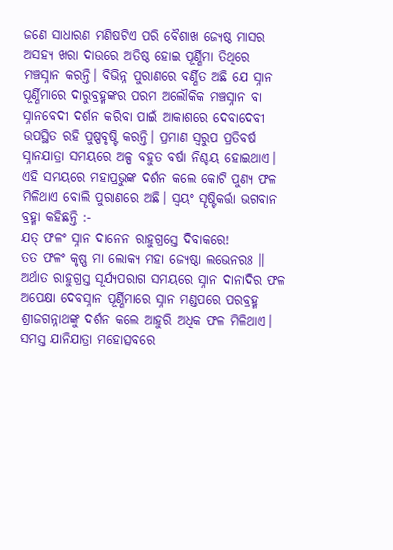ଜଣେ ସାଧାରଣ ମଣିଷଟିଏ ପରି ବୈଶାଖ ଜ୍ୟେଷ୍ଠ ମାସର ଅସହ୍ୟ ଖରା ଦାଉରେ ଅତିଷ୍ଠ ହୋଇ ପୂର୍ଣ୍ଣିମା ତିଥିରେ ମଞ୍ଚସ୍ନାନ କରନ୍ତି। ବିଭିନ୍ନ ପୁରାଣରେ ବର୍ଣ୍ଣିତ ଅଛି ଯେ ସ୍ନାନ ପୂର୍ଣ୍ଣିମାରେ ଦାରୁବ୍ରହ୍ମଙ୍କର ପରମ ଅଲୌକିକ ମଞ୍ଚସ୍ନାନ ବା ସ୍ନାନବେଦୀ ଦର୍ଶନ କରିବା ପାଇଁ ଆକାଶରେ ଦେବାଦେବୀ ଉପସ୍ଥିତ ରହି ପୁଷ୍ପବୃଷ୍ଟି କରନ୍ତି। ପ୍ରମାଣ ସ୍ଵରୁପ ପ୍ରତିବର୍ଷ ସ୍ନାନଯାତ୍ରା ସମୟରେ ଅଳ୍ପ ବହୁତ ବର୍ଷା ନିଶ୍ଚୟ ହୋଇଥାଏ। ଏହି ସମୟରେ ମହାପ୍ରଭୁଙ୍କ ଦର୍ଶନ କଲେ କୋଟି ପୁଣ୍ୟ ଫଳ ମିଳିଥାଏ ବୋଲି ପୁରାଣରେ ଅଛି। ସ୍ଵୟଂ ସୄଷ୍ଟିକର୍ତ୍ତା ଭଗବାନ ବ୍ରହ୍ମା କହିଛନ୍ତି :-
ଯତ୍ ଫଳଂ ସ୍ନାନ ଦାନେନ ରାହୁଗ୍ରସ୍ତେ ଦିବାକରେ!
ତତ ଫଳଂ କୃଷ୍ଣ ମା ଲୋକ୍ୟ ମହା ଜ୍ୟେଷ୍ଠା ଲଭେନରଃ ॥
ଅର୍ଥାତ ରାହୁଗ୍ରସ୍ତ ସୂର୍ଯ୍ୟପରାଗ ସମୟରେ ସ୍ନାନ ଦାନାଦିର ଫଳ ଅପେକ୍ଷା ଦେବସ୍ନାନ ପୂର୍ଣ୍ଣିମାରେ ସ୍ନାନ ମଣ୍ଡପରେ ପରବ୍ରହ୍ମ ଶ୍ରୀଜଗନ୍ନାଥଙ୍କୁ ଦର୍ଶନ କଲେ ଆହୁରି ଅଧିକ ଫଳ ମିଳିଥାଏ। ସମସ୍ତ ଯାନିଯାତ୍ରା ମହୋତ୍ସବରେ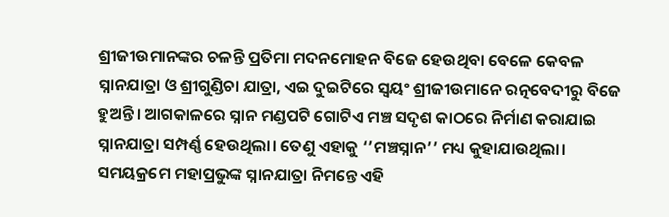ଶ୍ରୀଜୀଉମାନଙ୍କର ଚଳନ୍ତି ପ୍ରତିମା ମଦନମୋହନ ବିଜେ ହେଉଥିବା ବେଳେ କେବଳ ସ୍ନାନଯାତ୍ରା ଓ ଶ୍ରୀଗୁଣ୍ଡିଚା ଯାତ୍ରା, ଏଇ ଦୁଇଟିରେ ସ୍ଵୟଂ ଶ୍ରୀଜୀଉମାନେ ରତ୍ନବେଦୀରୁ ବିଜେ ହୁଅନ୍ତି। ଆଗକାଳରେ ସ୍ନାନ ମଣ୍ଡପଟି ଗୋଟିଏ ମଞ୍ଚ ସଦୃଶ କାଠରେ ନିର୍ମାଣ କରାଯାଇ ସ୍ନାନଯାତ୍ରା ସମ୍ପର୍ଣ୍ଣ ହେଉଥିଲା। ତେଣୁ ଏହାକୁ ‘’ମଞ୍ଚସ୍ନାନ’’ ମଧ୍ୟ କୁହାଯାଉଥିଲା। ସମୟକ୍ରମେ ମହାପ୍ରଭୁଙ୍କ ସ୍ନାନଯାତ୍ରା ନିମନ୍ତେ ଏହି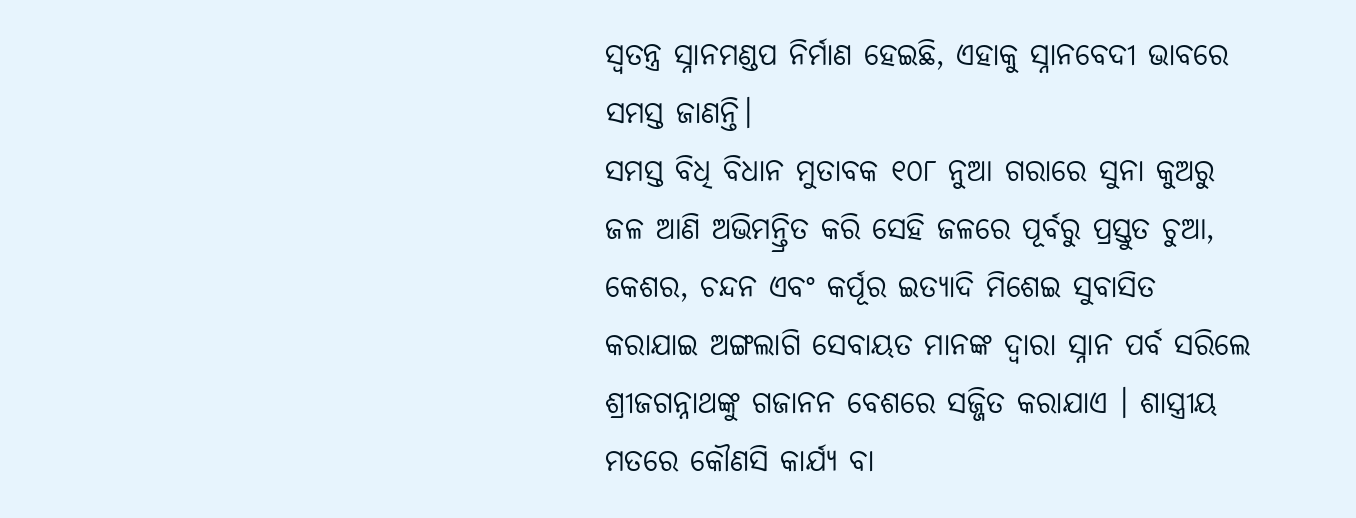ସ୍ୱତନ୍ତ୍ର ସ୍ନାନମଣ୍ଡପ ନିର୍ମାଣ ହେଇଛି, ଏହାକୁ ସ୍ନାନବେଦୀ ଭାବରେ ସମସ୍ତ ଜାଣନ୍ତି।
ସମସ୍ତ ବିଧି ବିଧାନ ମୁତାବକ ୧୦୮ ନୁଆ ଗରାରେ ସୁନା କୁଅରୁ ଜଳ ଆଣି ଅଭିମନ୍ତ୍ରିତ କରି ସେହି ଜଳରେ ପୂର୍ବରୁ ପ୍ରସ୍ତୁତ ଚୁଆ, କେଶର, ଚନ୍ଦନ ଏବଂ କର୍ପୂର ଇତ୍ୟାଦି ମିଶେଇ ସୁବାସିତ କରାଯାଇ ଅଙ୍ଗଲାଗି ସେବାୟତ ମାନଙ୍କ ଦ୍ଵାରା ସ୍ନାନ ପର୍ବ ସରିଲେ ଶ୍ରୀଜଗନ୍ନାଥଙ୍କୁ ଗଜାନନ ବେଶରେ ସଜ୍ଜିତ କରାଯାଏ । ଶାସ୍ତ୍ରୀୟ ମତରେ କୌଣସି କାର୍ଯ୍ୟ ବା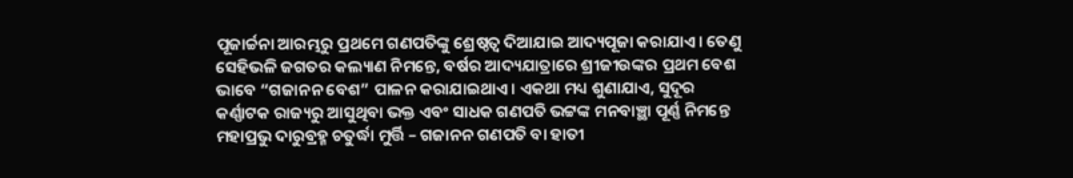ପୂଜାର୍ଚ୍ଚନା ଆରମ୍ଭରୁ ପ୍ରଥମେ ଗଣପତିଙ୍କୁ ଶ୍ରେଷ୍ଠତ୍ୱ ଦିଆଯାଇ ଆଦ୍ୟପୂଜା କରାଯାଏ। ତେଣୁ ସେହିଭଳି ଜଗତର କଲ୍ୟାଣ ନିମନ୍ତେ, ବର୍ଷର ଆଦ୍ୟଯାତ୍ରାରେ ଶ୍ରୀଜୀଉଙ୍କର ପ୍ରଥମ ବେଶ ଭାବେ “ଗଜାନନ ବେଶ” ପାଳନ କରାଯାଇଥାଏ। ଏକଥା ମଧ୍ୟ ଶୁଣାଯାଏ, ସୁଦୂର କର୍ଣ୍ଣାଟକ ରାଜ୍ୟରୁ ଆସୁଥିବା ଭକ୍ତ ଏବଂ ସାଧକ ଗଣପତି ଭଟ୍ଟଙ୍କ ମନବାଞ୍ଛା ପୂର୍ଣ୍ଣ ନିମନ୍ତେ ମହାପ୍ରଭୁ ଦାରୁବ୍ରହ୍ମ ଚତୁର୍ଦ୍ଧା ମୁର୍ତ୍ତି – ଗଜାନନ ଗଣପତି ବା ହାତୀ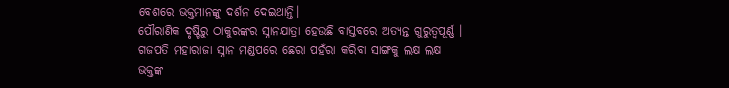ବେଶରେ ଭକ୍ତମାନଙ୍କୁ ଦର୍ଶନ ଦେଇଥାନ୍ତି।
ପୌରାଣିକ ଦୃଷ୍ଟିରୁ ଠାକୁରଙ୍କର ସ୍ନାନଯାତ୍ରା ହେଉଛି ବାସ୍ତବରେ ଅତ୍ୟନ୍ତ ଗୁରୁତ୍ୱପୂର୍ଣ୍ଣ । ଗଜପତି ମହାରାଜା ସ୍ନାନ ମଣ୍ଡପରେ ଛେରା ପହଁରା କରିବା ସାଙ୍ଗକୁ ଲକ୍ଷ ଲକ୍ଷ ଭକ୍ତଙ୍କ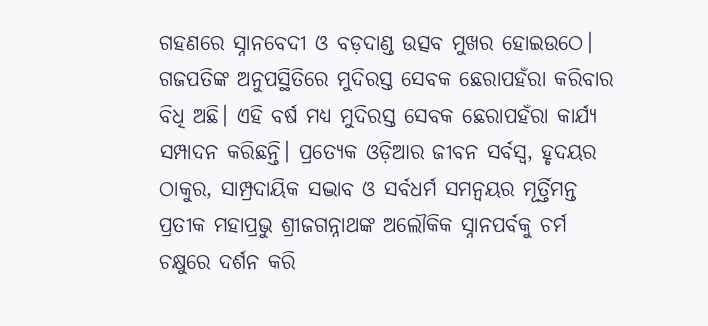ଗହଣରେ ସ୍ନାନବେଦୀ ଓ ବଡ଼ଦାଣ୍ଡ ଉତ୍ସବ ମୁଖର ହୋଇଉଠେ। ଗଜପତିଙ୍କ ଅନୁପସ୍ଥିତିରେ ମୁଦିରସ୍ତ ସେବକ ଛେରାପହଁରା କରିବାର ବିଧି ଅଛି। ଏହି ବର୍ଷ ମଧ୍ୟ ମୁଦିରସ୍ତ ସେବକ ଛେରାପହଁରା କାର୍ଯ୍ୟ ସମ୍ପାଦନ କରିଛନ୍ତି। ପ୍ରତ୍ୟେକ ଓଡ଼ିଆର ଜୀବନ ସର୍ବସ୍ୱ, ହୃଦୟର ଠାକୁର, ସାମ୍ପ୍ରଦାୟିକ ସଦ୍ଭାବ ଓ ସର୍ବଧର୍ମ ସମନ୍ୱୟର ମୂର୍ତ୍ତିମନ୍ତ ପ୍ରତୀକ ମହାପ୍ରଭୁ ଶ୍ରୀଜଗନ୍ନାଥଙ୍କ ଅଲୌକିକ ସ୍ନାନପର୍ବକୁ ଚର୍ମ ଚକ୍ଷୁରେ ଦର୍ଶନ କରି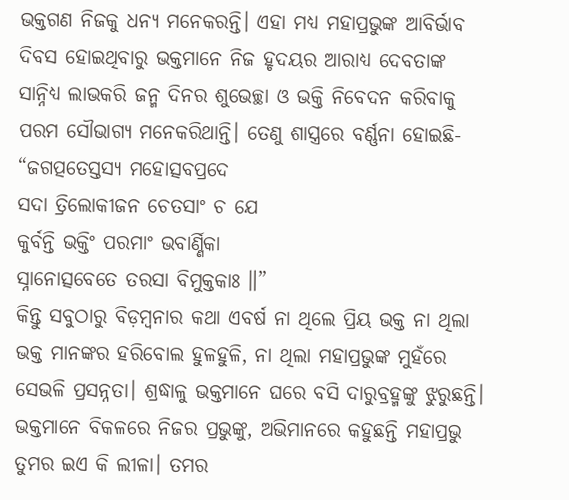ଭକ୍ତଗଣ ନିଜକୁ ଧନ୍ୟ ମନେକରନ୍ତି। ଏହା ମଧ୍ୟ ମହାପ୍ରଭୁଙ୍କ ଆବିର୍ଭାବ ଦିବସ ହୋଇଥିବାରୁ ଭକ୍ତମାନେ ନିଜ ହୃଦୟର ଆରାଧ୍ୟ ଦେବତାଙ୍କ ସାନ୍ନିଧ୍ୟ ଲାଭକରି ଜନ୍ମ ଦିନର ଶୁଭେଚ୍ଛା ଓ ଭକ୍ତି ନିବେଦନ କରିବାକୁ ପରମ ସୌଭାଗ୍ୟ ମନେକରିଥାନ୍ତି। ତେଣୁ ଶାସ୍ତ୍ରରେ ବର୍ଣ୍ଣନା ହୋଇଛି-
“ଜଗତ୍ପତେସ୍ତସ୍ୟ ମହୋତ୍ସବପ୍ରଦେ
ସଦା ତ୍ରିଲୋକୀଜନ ଚେତସାଂ ଚ ଯେ
କୁର୍ବନ୍ତି ଭକ୍ତିଂ ପରମାଂ ଭବାର୍ଣ୍ଣିକା
ସ୍ନାନୋତ୍ସବେତେ ତରସା ବିମୁକ୍ତକାଃ ॥”
କିନ୍ତୁ ସବୁଠାରୁ ବିଡ଼ମ୍ବନାର କଥା ଏବର୍ଷ ନା ଥିଲେ ପ୍ରିୟ ଭକ୍ତ ନା ଥିଲା ଭକ୍ତ ମାନଙ୍କର ହରିବୋଲ ହୁଳହୁଳି, ନା ଥିଲା ମହାପ୍ରଭୁଙ୍କ ମୁହଁରେ ସେଭଳି ପ୍ରସନ୍ନତା। ଶ୍ରଦ୍ଧାଳୁ ଭକ୍ତମାନେ ଘରେ ବସି ଦାରୁବ୍ରହ୍ମଙ୍କୁ ଝୁରୁଛନ୍ତି। ଭକ୍ତମାନେ ବିକଳରେ ନିଜର ପ୍ରଭୁଙ୍କୁ, ଅଭିମାନରେ କହୁଛନ୍ତି ମହାପ୍ରଭୁ ତୁମର ଇଏ କି ଲୀଳା। ତମର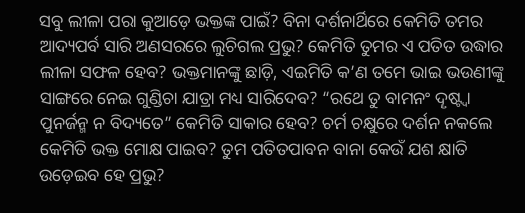ସବୁ ଲୀଳା ପରା କୁଆଡ଼େ ଭକ୍ତଙ୍କ ପାଇଁ? ବିନା ଦର୍ଶନାର୍ଥିରେ କେମିତି ତମର ଆଦ୍ୟପର୍ବ ସାରି ଅଣସରରେ ଲୁଚିଗଲ ପ୍ରଭୁ? କେମିତି ତୁମର ଏ ପତିତ ଉଦ୍ଧାର ଲୀଳା ସଫଳ ହେବ? ଭକ୍ତମାନଙ୍କୁ ଛାଡ଼ି, ଏଇମିତି କ’ଣ ତମେ ଭାଇ ଭଉଣୀଙ୍କୁ ସାଙ୍ଗରେ ନେଇ ଗୁଣ୍ଡିଚା ଯାତ୍ରା ମଧ୍ୟ ସାରିଦେବ? “ରଥେ ତୁ ବାମନଂ ଦୄଷ୍ଟ୍ଵା ପୁନର୍ଜନ୍ମ ନ ବିଦ୍ୟତେ” କେମିତି ସାକାର ହେବ? ଚର୍ମ ଚକ୍ଷୁରେ ଦର୍ଶନ ନକଲେ କେମିତି ଭକ୍ତ ମୋକ୍ଷ ପାଇବ? ତୁମ ପତିତପାବନ ବାନା କେଉଁ ଯଶ କ୍ଷାତି ଉଡ଼େଇବ ହେ ପ୍ରଭୁ?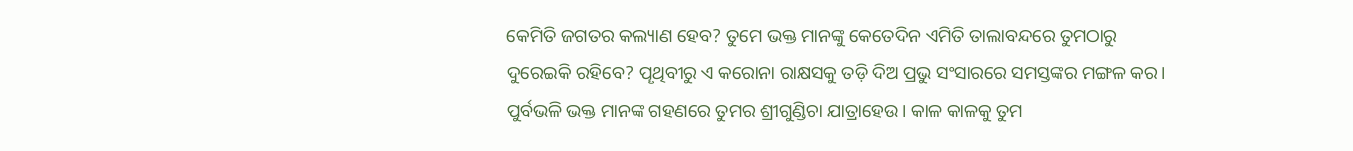କେମିତି ଜଗତର କଲ୍ୟାଣ ହେବ? ତୁମେ ଭକ୍ତ ମାନଙ୍କୁ କେତେଦିନ ଏମିତି ତାଲାବନ୍ଦରେ ତୁମଠାରୁ ଦୁରେଇକି ରହିବେ? ପୄଥିବୀରୁ ଏ କରୋନା ରାକ୍ଷସକୁ ତଡ଼ି ଦିଅ ପ୍ରଭୁ ସଂସାରରେ ସମସ୍ତଙ୍କର ମଙ୍ଗଳ କର। ପୁର୍ବଭଳି ଭକ୍ତ ମାନଙ୍କ ଗହଣରେ ତୁମର ଶ୍ରୀଗୁଣ୍ଡିଚା ଯାତ୍ରାହେଉ। କାଳ କାଳକୁ ତୁମ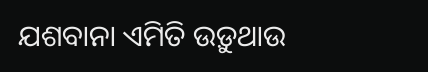ଯଶବାନା ଏମିତି ଉଡ଼ୁଥାଉ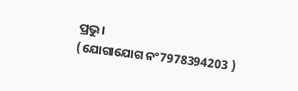ପ୍ରଭୁ।
(ଯୋଗାଯୋଗ ନଂ7978394203 )